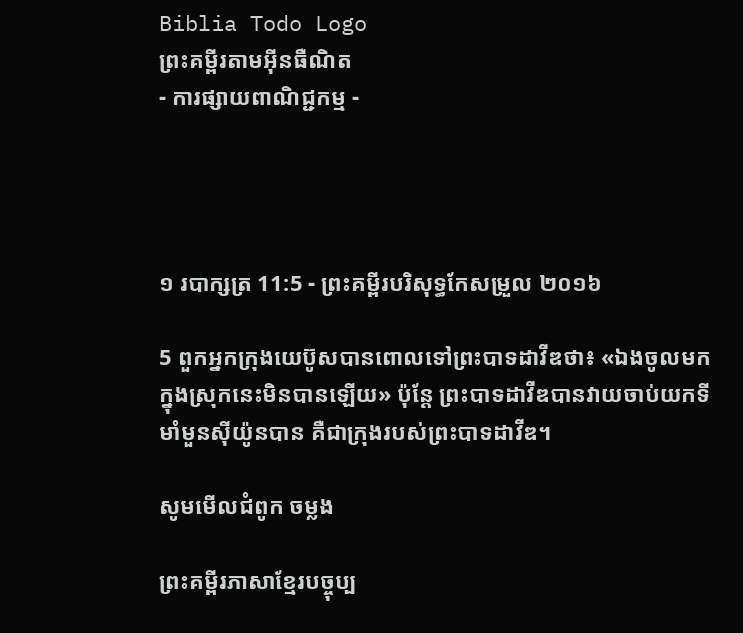Biblia Todo Logo
ព្រះគម្ពីរតាមអ៊ីនធឺណិត
- ការផ្សាយពាណិជ្ជកម្ម -




១ របា‌ក្សត្រ 11:5 - ព្រះគម្ពីរបរិសុទ្ធកែសម្រួល ២០១៦

5 ពួកអ្នកក្រុងយេប៊ូសបានពោលទៅព្រះបាទដាវីឌថា៖ «ឯងចូលមកក្នុងស្រុកនេះមិនបានឡើយ» ប៉ុន្តែ ព្រះបាទដាវីឌបានវាយចាប់យកទីមាំ‌មួនស៊ីយ៉ូនបាន គឺជាក្រុងរបស់ព្រះបាទដាវីឌ។

សូមមើលជំពូក ចម្លង

ព្រះគម្ពីរភាសាខ្មែរបច្ចុប្ប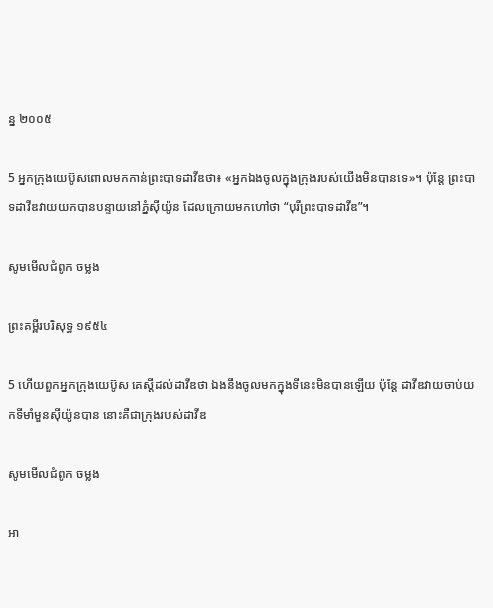ន្ន ២០០៥

5 អ្នកក្រុងយេប៊ូសពោលមកកាន់ព្រះ‌បាទដាវីឌថា៖ «អ្នកឯងចូលក្នុងក្រុងរបស់យើងមិនបានទេ»។ ប៉ុន្តែ ព្រះ‌បាទដាវីឌវាយយកបានបន្ទាយនៅភ្នំស៊ីយ៉ូន ដែលក្រោយមកហៅថា “បុរីព្រះ‌បាទដាវីឌ”។

សូមមើលជំពូក ចម្លង

ព្រះគម្ពីរបរិសុទ្ធ ១៩៥៤

5 ហើយពួកអ្នកក្រុងយេប៊ូស គេស្តីដល់ដាវីឌថា ឯងនឹងចូលមកក្នុងទីនេះមិនបានឡើយ ប៉ុន្តែ ដាវីឌវាយចាប់យកទីមាំ‌មួនស៊ីយ៉ូនបាន នោះគឺជាក្រុងរបស់ដាវីឌ

សូមមើលជំពូក ចម្លង

អា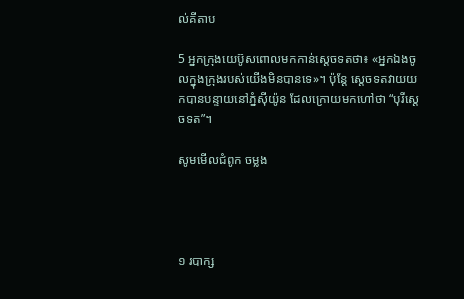ល់គីតាប

5 អ្នកក្រុងយេប៊ូសពោលមកកាន់ស្តេចទតថា៖ «អ្នកឯងចូលក្នុងក្រុងរបស់យើងមិនបានទេ»។ ប៉ុន្តែ ស្តេចទតវាយយកបានបន្ទាយនៅភ្នំស៊ីយ៉ូន ដែលក្រោយមកហៅថា “បុរីស្តេចទត”។

សូមមើលជំពូក ចម្លង




១ របា‌ក្ស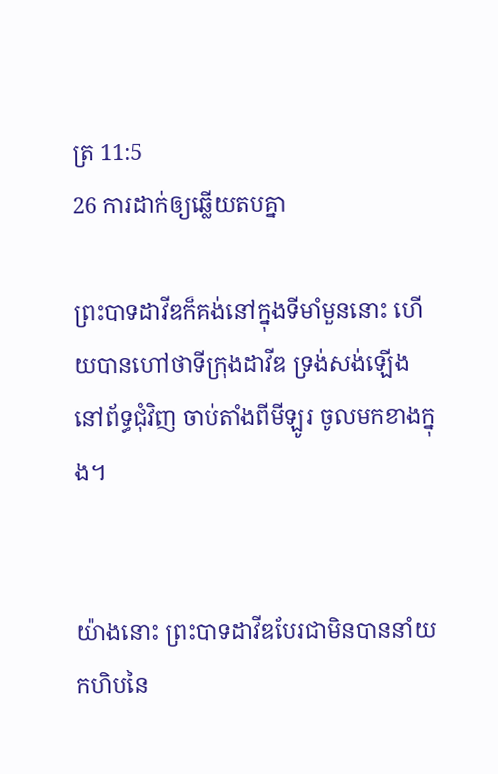ត្រ 11:5
26 ការដាក់ឲ្យឆ្លើយតបគ្នា

ព្រះបាទដាវីឌក៏គង់នៅក្នុងទីមាំ‌មួននោះ ហើយបានហៅថាទីក្រុងដាវីឌ ទ្រង់សង់ឡើងនៅព័ទ្ធជុំវិញ ចាប់តាំងពីមីឡូរ ចូលមកខាងក្នុង។


យ៉ាងនោះ ព្រះបាទដាវីឌបែរជាមិនបាននាំយកហិបនៃ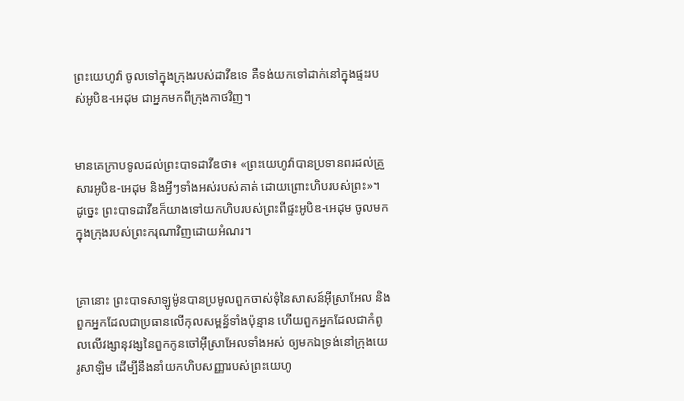ព្រះ‌យេហូវ៉ា ចូលទៅក្នុងក្រុងរបស់ដាវីឌទេ គឺទង់យកទៅដាក់នៅក្នុងផ្ទះរបស់អូបិឌ-អេដុម ជាអ្នកមកពីក្រុងកាថវិញ។


មានគេក្រាបទូលដល់ព្រះបាទដាវីឌថា៖ «ព្រះ‌យេហូវ៉ាបានប្រទានពរដល់គ្រួសារអូបិឌ-អេដុម និងអ្វីៗទាំងអស់របស់គាត់ ដោយព្រោះហិបរបស់ព្រះ»។ ដូច្នេះ ព្រះបាទដាវីឌក៏យាងទៅយកហិបរបស់ព្រះពីផ្ទះអូបិឌ-អេដុម ចូលមកក្នុងក្រុងរបស់ព្រះករុណាវិញដោយអំណរ។


គ្រានោះ ព្រះបាទសាឡូម៉ូនបានប្រមូលពួកចាស់ទុំនៃសាសន៍អ៊ីស្រា‌អែល និងពួកអ្នកដែលជាប្រធានលើកុល‌សម្ពន័្ធទាំងប៉ុន្មាន ហើយពួកអ្នកដែលជាកំពូលលើវង្សា‌នុវង្សនៃពួកកូនចៅអ៊ីស្រា‌អែលទាំងអស់ ឲ្យមកឯទ្រង់នៅក្រុងយេរូ‌សាឡិម ដើម្បីនឹងនាំយកហិបសញ្ញារបស់ព្រះ‌យេហូ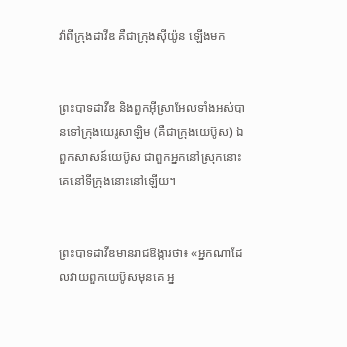វ៉ាពីក្រុងដាវីឌ គឺជាក្រុងស៊ីយ៉ូន ឡើងមក


ព្រះបាទដាវីឌ និងពួកអ៊ីស្រា‌អែលទាំងអស់បានទៅក្រុងយេរូ‌សាឡិម (គឺជាក្រុងយេប៊ូស) ឯពួកសាសន៍យេប៊ូស ជាពួកអ្នកនៅស្រុកនោះ គេនៅទីក្រុងនោះនៅឡើយ។


ព្រះបាទដាវីឌមានរាជ‌ឱង្ការថា៖ «អ្នកណាដែលវាយពួកយេប៊ូសមុនគេ អ្ន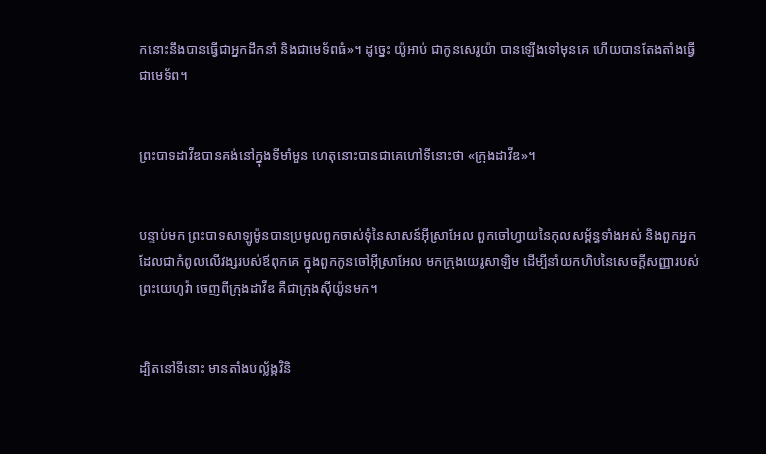កនោះនឹងបានធ្វើជាអ្នកដឹកនាំ និងជាមេទ័ពធំ»។ ដូច្នេះ យ៉ូអាប់ ជាកូនសេរូយ៉ា បានឡើងទៅមុនគេ ហើយបានតែងតាំងធ្វើជាមេទ័ព។


ព្រះបាទដាវីឌបានគង់នៅក្នុងទីមាំ‌មួន ហេតុនោះបានជាគេហៅទីនោះថា «ក្រុងដាវីឌ»។


បន្ទាប់មក ព្រះបាទសាឡូម៉ូនបានប្រមូលពួកចាស់ទុំនៃសាសន៍អ៊ីស្រា‌អែល ពួកចៅ‌ហ្វាយនៃកុល‌សម្ព័ន្ធទាំងអស់ និងពួកអ្នកដែលជាកំពូលលើវង្សរបស់ឪពុកគេ ក្នុងពួកកូនចៅអ៊ីស្រា‌អែល មកក្រុងយេរូ‌សាឡិម ដើម្បីនាំយកហិបនៃសេចក្ដីសញ្ញារបស់ព្រះ‌យេហូវ៉ា ចេញពីក្រុងដាវីឌ គឺជាក្រុងស៊ីយ៉ូនមក។


ដ្បិតនៅទីនោះ មានតាំងបល្ល័ង្កវិនិ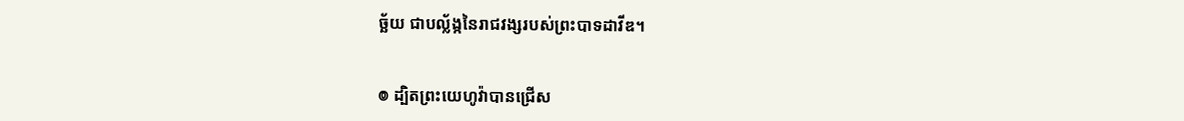ច្ឆ័យ ជាបល្ល័ង្កនៃរាជ‌វង្សរបស់ព្រះបាទដាវីឌ។


៙ ដ្បិតព្រះ‌យេហូវ៉ាបានជ្រើស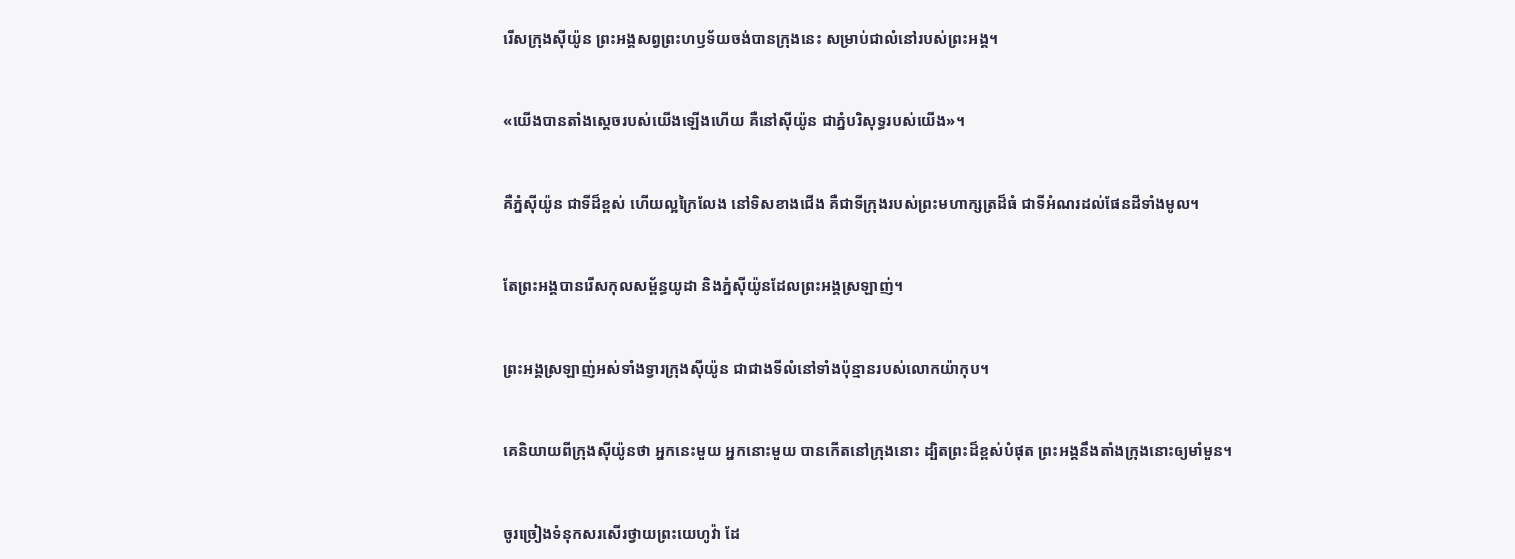រើសក្រុងស៊ីយ៉ូន ព្រះ‌អង្គសព្វព្រះ‌ហឫ‌ទ័យចង់បានក្រុងនេះ សម្រាប់ជាលំនៅរបស់ព្រះ‌អង្គ។


«យើងបានតាំងស្តេចរបស់យើងឡើងហើយ គឺនៅស៊ីយ៉ូន ជាភ្នំបរិសុទ្ធរបស់យើង»។


គឺភ្នំស៊ីយ៉ូន ជាទីដ៏ខ្ពស់ ហើយល្អក្រៃលែង នៅទិសខាងជើង គឺជាទីក្រុងរបស់ព្រះមហា‌ក្សត្រដ៏ធំ ជាទីអំណរដល់ផែនដីទាំងមូល។


តែព្រះ‌អង្គបានរើសកុល‌សម្ព័ន្ធយូដា និងភ្នំស៊ីយ៉ូនដែលព្រះ‌អង្គស្រឡាញ់។


ព្រះ‌អង្គស្រឡាញ់អស់ទាំងទ្វារក្រុងស៊ីយ៉ូន ជាជាងទីលំនៅទាំងប៉ុន្មានរបស់លោកយ៉ាកុប។


គេនិយាយពីក្រុងស៊ីយ៉ូនថា អ្នកនេះមួយ អ្នកនោះមួយ បានកើតនៅក្រុងនោះ ដ្បិតព្រះដ៏ខ្ពស់បំផុត ព្រះ‌អង្គនឹងតាំងក្រុងនោះឲ្យមាំ‌មួន។


ចូរច្រៀងទំនុកសរសើរថ្វាយព្រះ‌យេហូវ៉ា ដែ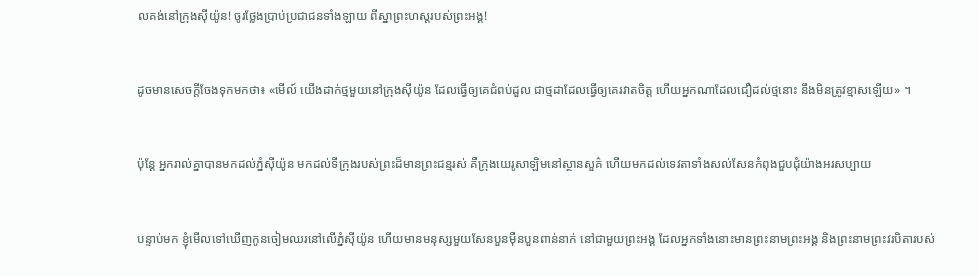លគង់នៅក្រុងស៊ីយ៉ូន! ចូរថ្លែងប្រាប់ប្រជាជនទាំងឡាយ ពីស្នាព្រះហស្តរបស់ព្រះ‌អង្គ!


ដូចមានសេចក្តីចែងទុកមកថា៖ «មើល៍ យើងដាក់ថ្មមួយនៅក្រុងស៊ីយ៉ូន ដែលធ្វើឲ្យគេជំពប់ដួល ជាថ្មដាដែលធ្វើឲ្យគេរវាតចិត្ត ហើយអ្នកណាដែលជឿដល់ថ្មនោះ នឹងមិនត្រូវខ្មាសឡើយ» ។


ប៉ុន្ដែ អ្នករាល់គ្នាបានមកដល់ភ្នំស៊ីយ៉ូន មកដល់ទីក្រុងរបស់ព្រះដ៏មានព្រះ‌ជន្មរស់ គឺក្រុងយេរូ‌សាឡិមនៅស្ថាន‌សួគ៌ ហើយមកដល់ទេវតាទាំងសល់សែនកំពុងជួបជុំយ៉ាងអរសប្បាយ


បន្ទាប់មក ខ្ញុំមើលទៅឃើញកូនចៀមឈរនៅលើភ្នំស៊ីយ៉ូន ហើយមានមនុស្សមួយសែនបួនម៉ឺនបួនពាន់នាក់ នៅជាមួយព្រះ‌អង្គ ដែលអ្នកទាំងនោះមានព្រះ‌នាមព្រះ‌អង្គ និងព្រះ‌នាមព្រះ‌វរ‌បិតារបស់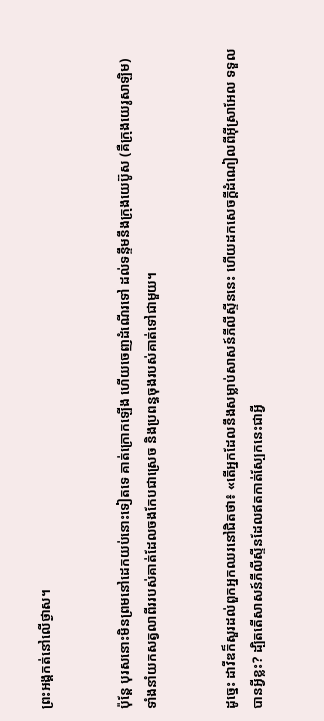ព្រះ‌អង្គកត់នៅលើថ្ងាស។


ប៉ុន្តែ បុរសនោះមិនព្រមនៅដេកយប់នោះទៀតទេ គាត់ក្រោកឡើង ហើយចេញដំណើរទៅ ដល់ទន្ទឹមនឹងក្រុងយេប៊ូស (គឺក្រុងយេរូ‌សាឡិម) ទាំងនាំយកសត្វលាពីររបស់គាត់ដែលចងកែបជាស្រេច និងប្រពន្ធចុងរបស់គាត់ទៅជាមួយ។


ដូច្នេះ ដាវីឌក៏សួរដល់ពួកអ្នកឈរនៅជិតថា៖ «តើអ្នកដែលនឹងសម្លាប់សាសន៍ភីលី‌ស្ទីននេះ ហើយដកសេចក្ដីដំណៀលពីអ៊ីស្រា‌អែល ទទួលបានអ្វីខ្លះ? ដ្បិតតើសាសន៍ភីលី‌ស្ទីនដែលឥតកាត់ស្បែកនេះជាអ្វី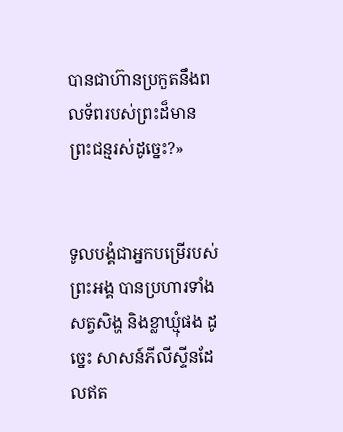បានជាហ៊ានប្រកួតនឹងពលទ័ពរបស់ព្រះដ៏មានព្រះ‌ជន្មរស់ដូច្នេះ?»


ទូល‌បង្គំជាអ្នកបម្រើរបស់ព្រះ‌អង្គ បានប្រហារទាំងសត្វសិង្ហ និងខ្លាឃ្មុំផង ដូច្នេះ សាសន៍ភីលី‌ស្ទីនដែលឥត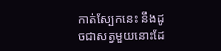កាត់ស្បែកនេះ នឹងដូចជាសត្វមួយនោះដែ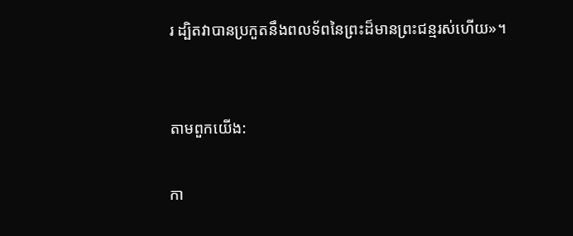រ ដ្បិតវាបានប្រកួតនឹងពលទ័ពនៃព្រះដ៏មានព្រះ‌ជន្មរស់ហើយ»។


តាមពួកយើង:

កា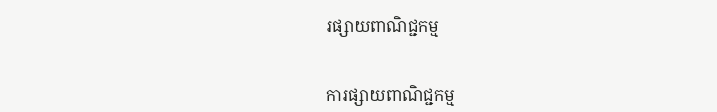រផ្សាយពាណិជ្ជកម្ម


ការផ្សាយពាណិជ្ជកម្ម